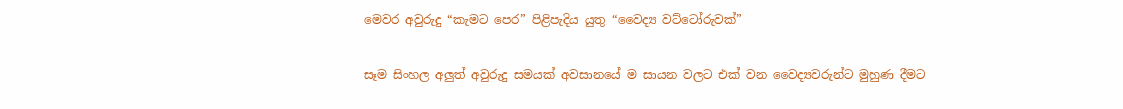මෙවර අවුරුදු “කැමට පෙර” පිළිපැදිය යුතු “වෛද්‍ය වට්ටෝරුවක්”

සෑම සිංහල අලුත් අවුරුදු සමයක් අවසානයේ ම සායන වලට එක් වන වෛද්‍යවරුන්ට මුහුණ දීමට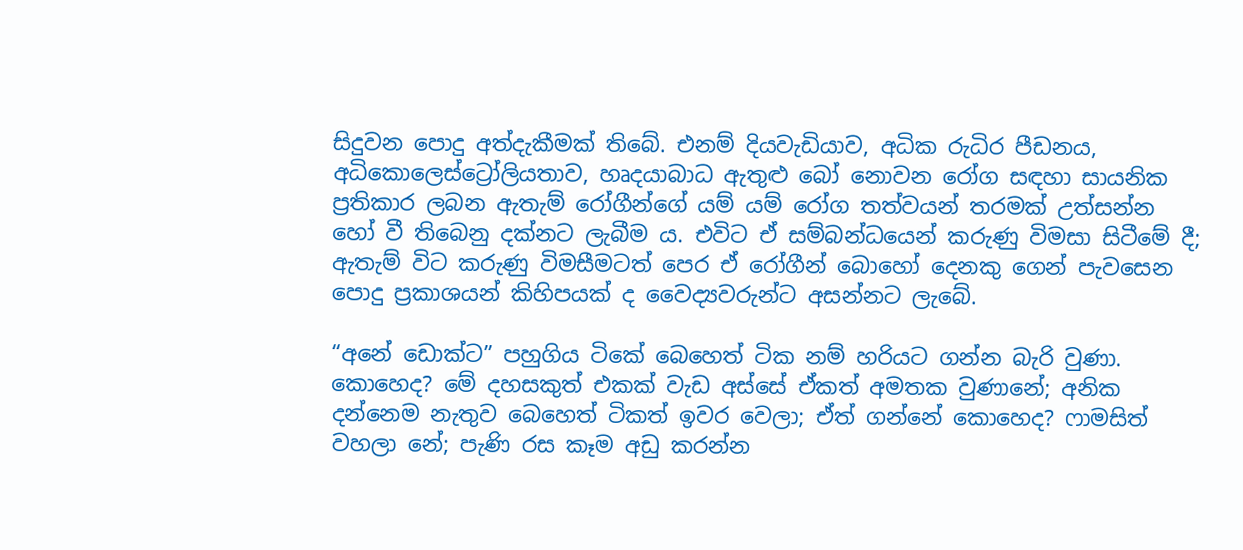සිදුවන පොදු අත්දැකීමක් තිබේ. එනම් දියවැඩියාව, අධික රුධිර පීඩනය, අධිකොලෙස්ට්‍රෝලියතාව, හෘදයාබාධ ඇතුළු බෝ නොවන රෝග සඳහා සායනික ප්‍රතිකාර ලබන ඇතැම් රෝගීන්ගේ යම් යම් රෝග තත්වයන් තරමක් උත්සන්න හෝ වී තිබෙනු දක්නට ලැබීම ය. එවිට ඒ සම්බන්ධයෙන් කරුණු විමසා සිටීමේ දී; ඇතැම් විට කරුණු විමසීමටත් පෙර ඒ රෝගීන් බොහෝ දෙනකු ගෙන් පැවසෙන පොදු ප්‍රකාශයන් කිහිපයක් ද වෛද්‍යවරුන්ට අසන්නට ලැබේ.

“අනේ ඩොක්ට” පහුගිය ටිකේ බෙහෙත් ටික නම් හරියට ගන්න බැරි වුණා. කොහෙද? මේ දහසකුත් එකක් වැඩ අස්සේ ඒකත් අමතක වුණානේ; අනික දන්නෙම නැතුව බෙහෙත් ටිකත් ඉවර වෙලා; ඒත් ගන්නේ කොහෙද? ෆාමසිත් වහලා නේ; පැණි රස කෑම අඩු කරන්න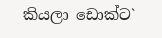කියලා ඩොක්ට`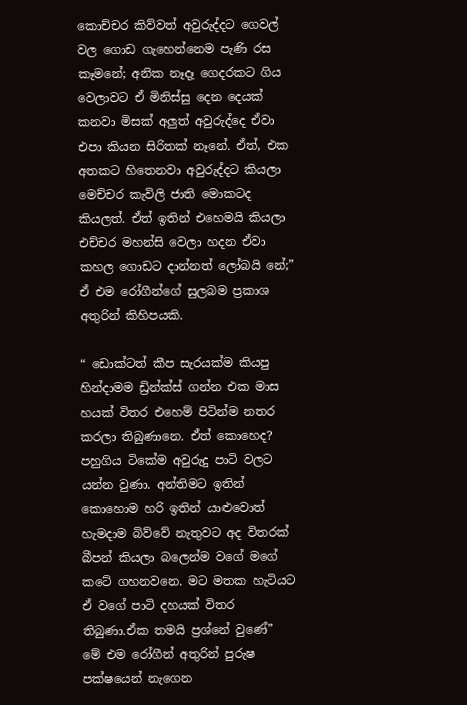කොච්චර කිව්වත් අවුරුද්දට ගෙවල් වල ගොඩ ගැහෙන්නෙම පැණි රස කෑමනේ; අනික නෑදෑ ගෙදරකට ගිය වෙලාවට ඒ මිනිස්සු දෙන දෙයක් කනවා මිසක් අලුත් අවුරුද්දෙ ඒවා එපා කියන සිරිතක් නෑනේ. ඒත්, එක අතකට හිතෙනවා අවුරුද්දට කියලා මෙච්චර කැවිලි ජාති මොකටද කියලත්. ඒත් ඉතින් එහෙමයි කියලා එච්චර මහන්සි වෙලා හදන ඒවා කහල ගොඩට දාන්නත් ලෝබයි නේ;” ඒ එම රෝගීන්ගේ සුලබම ප්‍රකාශ අතුරින් කිහිපයකි.

“ ඩොක්ටත් කීප සැරයක්ම කියපු හින්දාමම ඩ්‍රින්ක්ස් ගන්න එක මාස හයක් විතර එහෙම් පිටින්ම නතර කරලා තිබුණානෙ. ඒත් කොහෙද? පහුගිය ටිකේම අවුරුදු පාටි වලට යන්න වුණා. අන්තිමට ඉතින් කොහොම හරි ඉතින් යාළුවොත් හැමදාම බිව්වේ නැතුවට අද විතරක් බීපන් කියලා බලෙන්ම වගේ මගේ කටේ ගහනවනෙ. මට මතක හැටියට ඒ වගේ පාටි දහයක් විතර තිබුණා.ඒක තමයි ප්‍රශ්නේ වුණේ”
මේ එම රෝගීන් අතුරින් පුරුෂ පක්ෂයෙන් නැගෙන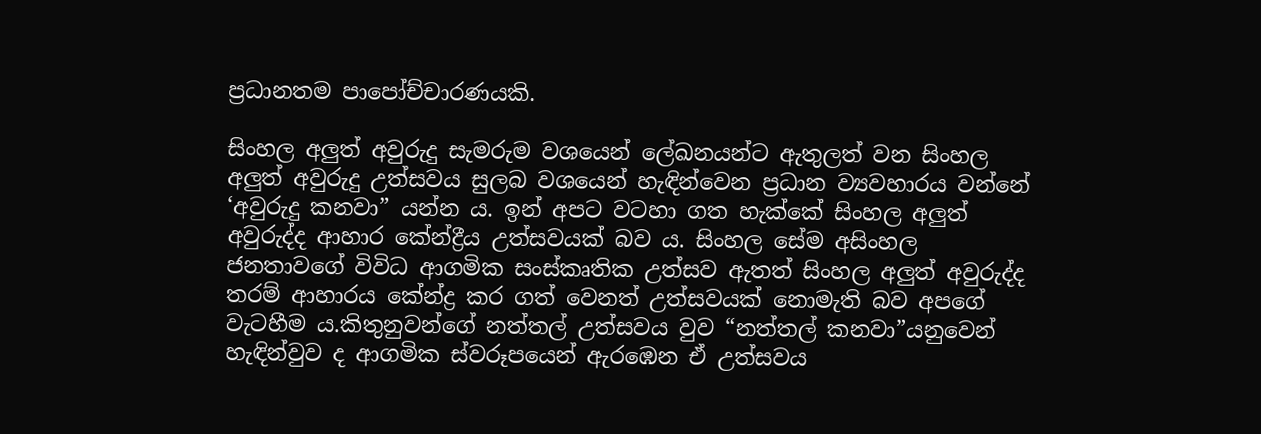ප්‍රධානතම පාපෝච්චාරණයකි.

සිංහල අලුත් අවුරුදු සැමරුම වශයෙන් ලේඛනයන්ට ඇතුලත් වන සිංහල අලුත් අවුරුදු උත්සවය සුලබ වශයෙන් හැඳින්වෙන ප්‍රධාන ව්‍යවහාරය වන්නේ ‘අවුරුදු කනවා” යන්න ය. ඉන් අපට වටහා ගත හැක්කේ සිංහල අලුත් අවුරුද්ද ආහාර කේන්ද්‍රීය උත්සවයක් බව ය. සිංහල සේම අසිංහල ජනතාවගේ විවිධ ආගමික සංස්කෘතික උත්සව ඇතත් සිංහල අලුත් අවුරුද්ද තරම් ආහාරය කේන්ද්‍ර කර ගත් වෙනත් උත්සවයක් නොමැති බව අපගේ වැටහීම ය.කිතුනුවන්ගේ නත්තල් උත්සවය වුව “නත්තල් කනවා”යනුවෙන් හැඳින්වුව ද ආගමික ස්වරූපයෙන් ඇරඹෙන ඒ උත්සවය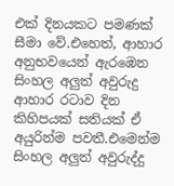එක් දිනයකට පමණක් සීමා වේ.එහෙත්, ආහාර අනුභවයෙන් ඇරඹෙන සිංහල අලුත් අවුරුදු ආහාර රටාව දින කිහිපයක් සතියක් ඒ අයුරින්ම පවතී.එමෙන්ම සිංහල අලුත් අවුරුද්දු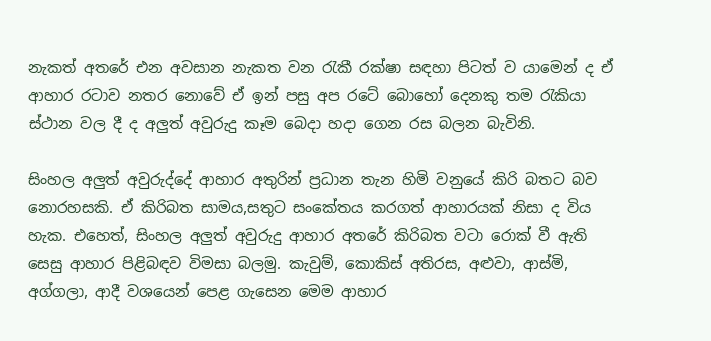නැකත් අතරේ එන අවසාන නැකත වන රැකී රක්ෂා සඳහා පිටත් ව යාමෙන් ද ඒ ආහාර රටාව නතර නොවේ ඒ ඉන් පසු අප රටේ බොහෝ දෙනකු තම රැකියා ස්ථාන වල දී ද අලුත් අවුරුදු කෑම බෙදා හදා ගෙන රස බලන බැවිනි.

සිංහල අලුත් අවුරුද්දේ ආහාර අතුරින් ප්‍රධාන තැන හිමි වනුයේ කිරි බතට බව නොරහසකි. ඒ කිරිබත සාමය,සතුට සංකේතය කරගත් ආහාරයක් නිසා ද විය හැක. එහෙත්, සිංහල අලුත් අවුරුදු ආහාර අතරේ කිරිබත වටා රොක් වී ඇති සෙසු ආහාර පිළිබඳව විමසා බලමු. කැවුම්, කොකිස් අතිරස, අළුවා, ආස්මි, අග්ගලා, ආදී වශයෙන් පෙළ ගැසෙන මෙම ආහාර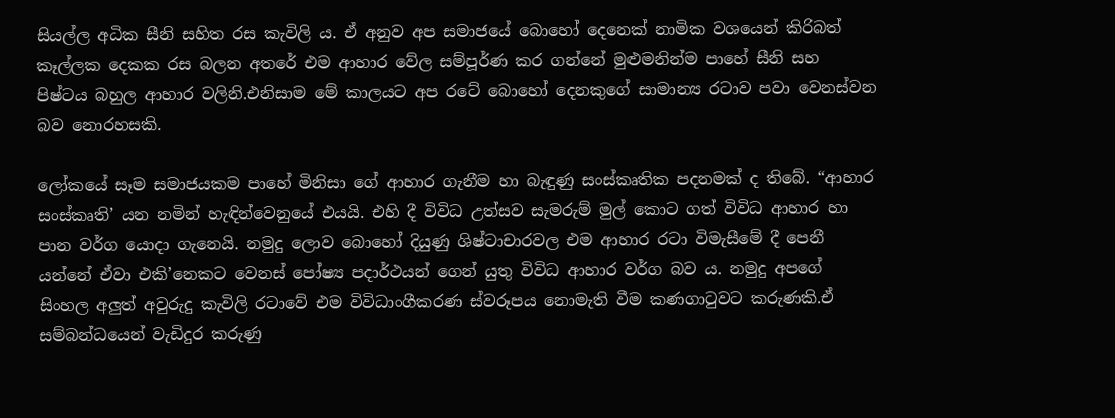සියල්ල අධික සීනි සහිත රස කැවිලි ය. ඒ අනුව අප සමාජයේ බොහෝ දෙනෙක් නාමික වශයෙන් කිරිබත් කෑල්ලක දෙකක රස බලන අතරේ එම ආහාර වේල සම්පූර්ණ කර ගන්නේ මුළුමනින්ම පාහේ සීනි සහ පිෂ්ටය බහුල ආහාර වලිනි.එනිසාම මේ කාලයට අප රටේ බොහෝ දෙනකුගේ සාමාන්‍ය රටාව පවා වෙනස්වන බව නොරහසකි.

ලෝකයේ සෑම සමාජයකම පාහේ මිනිසා ගේ ආහාර ගැනීම හා බැඳුණු සංස්කෘතික පදනමක් ද තිබේ. “ආහාර සංස්කෘති’ යන නමින් හැඳින්වෙනුයේ එයයි. එහි දී විවිධ උත්සව සැමරුම් මුල් කොට ගත් විවිධ ආහාර හා පාන වර්ග යොදා ගැනෙයි. නමුදු ලොව බොහෝ දියුණු ශිෂ්ටාචාරවල එම ආහාර රටා විමැසීමේ දී පෙනී යන්නේ ඒවා එකි’නෙකට වෙනස් පෝෂ්‍ය පදාර්ථයන් ගෙන් යුතු විවිධ ආහාර වර්ග බව ය. නමුදු අපගේ සිංහල අලුත් අවුරුදු කැවිලි රටාවේ එම විවිධාංගීකරණ ස්වරූපය නොමැති වීම කණගාටුවට කරුණකි.ඒ සම්බන්ධයෙන් වැඩිදුර කරුණු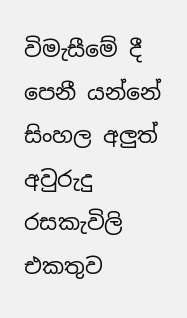විමැසීමේ දී පෙනී යන්නේ සිංහල අලුත් අවුරුදු රසකැවිලි එකතුව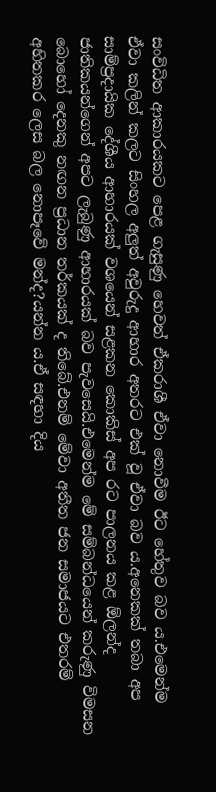සංවිධිත ආකාරයකට පෙළ ගැසුණු හෙවත් ඒකරාශී ඒවා නොවීම ඊට හේතුව බව ය.එමෙන්ම ඒවා කලින් කලට සිංහල අලුත් අවුරුදු ආහාර අතරට එක් වූ ඒවා බව ය.අනෙකක් තබා අප සාම්ප්‍රදායික දේශීය ආහාරයක් වශයෙන් සළකන කොකිස් අප රට පාලනය කළ ඕලන්ද ජාතිකයන්ගෙන් අපට ලැබුණු ආහාරයක් බව පැවසෙයි.එමෙන්ම මේ සම්බන්ධයෙන් කරුණු විමසන බොහෝ දෙනකු නඟන ප්‍රධාන තර්කයක් ද තිබේ.එනම් මේවා අතීත ජන සමාජයට එතරම් අහිතකර ලෙස බල නොපෑවේ මන්ද?යන්න ය.ඒ සඳහා දිය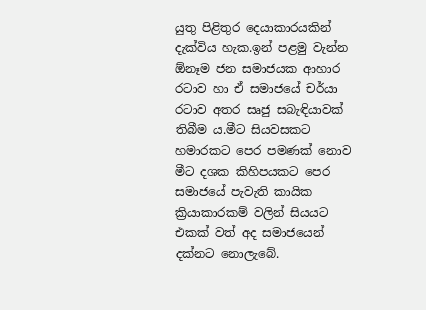යුතු පිළිතුර දෙයාකාරයකින් දැක්විය හැක.ඉන් පළමු වැන්න ඕනෑම ජන සමාජයක ආහාර රටාව හා ඒ සමාජයේ චර්යා රටාව අතර සෘජු සබැඳියාවක් තිබීම ය.මීට සියවසකට හමාරකට පෙර පමණක් නොව මීට දශක කිහිපයකට පෙර සමාජයේ පැවැති කායික ක්‍රියාකාරකම් වලින් සියයට එකක් වත් අද සමාජයෙන් දක්නට නොලැබේ.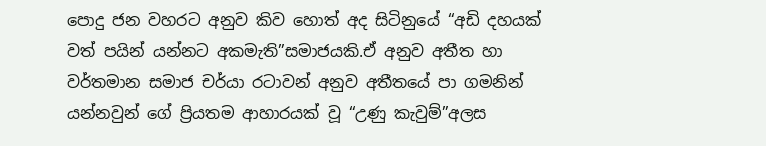පොදු ජන වහරට අනුව කිව හොත් අද සිටිනුයේ “අඩි දහයක් වත් පයින් යන්නට අකමැති”සමාජයකි.ඒ අනුව අතීත හා වර්තමාන සමාජ චර්යා රටාවන් අනුව අතීතයේ පා ගමනින් යන්නවුන් ගේ ප්‍රියතම ආහාරයක් වූ “උණු කැවුම්”අලස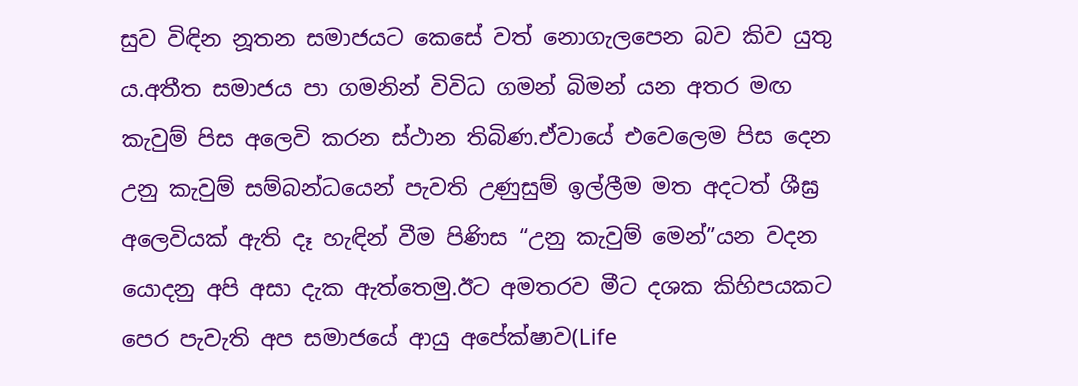සුව විඳින නූතන සමාජයට කෙසේ වත් නොගැලපෙන බව කිව යුතු ය.අතීත සමාජය පා ගමනින් විවිධ ගමන් බිමන් යන අතර මඟ කැවුම් පිස අලෙවි කරන ස්ථාන තිබිණ.ඒවායේ එවෙලෙම පිස දෙන උනු කැවුම් සම්බන්ධයෙන් පැවති උණුසුම් ඉල්ලීම මත අදටත් ශීඝ්‍ර අලෙවියක් ඇති දෑ හැඳින් වීම පිණිස “උනු කැවුම් මෙන්”යන වදන යොදනු අපි අසා දැක ඇත්තෙමු.ඊට අමතරව මීට දශක කිහිපයකට පෙර පැවැති අප සමාජයේ ආයු අපේක්ෂාව(Life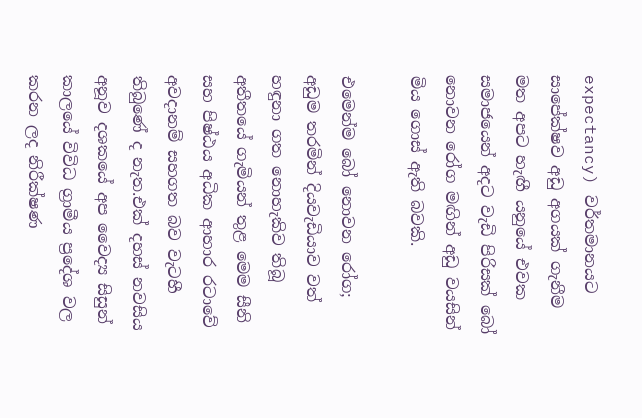expectancy) වර්තමානයට සාපේක්ෂව අඩු අගයක් ගැනීම මත අපට හැඟී යනුයේ එවක සමාජයෙන් අදට වැඩි පිරිසක් බෝ නොවන රෝග මඟින් අඩු වයසින් මිය ගොස් ඇති බවකි.

එමෙන්ම බෝ නොවන රෝග; අඩුම තරමින් දියවැඩියාව වත් හඳුනා ගත නොහැකිව තිබූ අතීතයේ ගැමියන් තුළ මෙම සීනි සහ පිෂ්ඨය අධික ආහාර රටාවේ අවදානම් සහගත බව වැටහී තිබුණේ ද නැත.එක් දහස් නවසිය අනූව දශකයේ අප වෛද්‍ය සිසුන් කාලයේ විවිධ ග්‍රාමීය ප්‍රදේශ වල කරන ලද නිරීක්ෂණ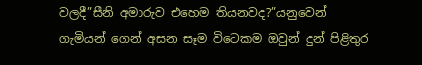වලදී”සීනි අමාරුව එහෙම තියනවද?”යනුවෙන් ගැමියන් ගෙන් අසන සෑම විටෙකම ඔවුන් දුන් පිළිතුර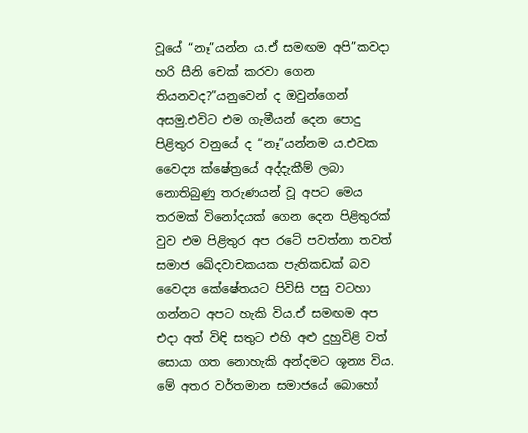වූයේ “නෑ”යන්න ය.ඒ සමඟම අපි”කවදා හරි සීනි චෙක් කරවා ගෙන තියනවද?”යනුවෙන් ද ඔවුන්ගෙන් අසමු.එවිට එම ගැමීයන් දෙන පොදු පිළිතුර වනුයේ ද “නෑ”යන්නම ය.එවක වෛද්‍ය ක්ෂේත්‍රයේ අද්දැකීම් ලබා නොතිබුණු තරුණයන් වූ අපට මෙය තරමක් විනෝදයක් ගෙන දෙන පිළිතුරක් වුව එම පිළිතුර අප රටේ පවත්නා තවත් සමාජ ඛේදවාචකයක පැතිකඩක් බව වෛද්‍ය කේෂේතයට පිවිසි පසු වටහා ගන්නට අපට හැකි විය.ඒ සමඟම අප එදා අත් විඳි සතුට එහි අළු දුහුවිළි වත් සොයා ගත නොහැකි අන්දමට ශූන්‍ය විය. මේ අතර වර්තමාන සමාජයේ බොහෝ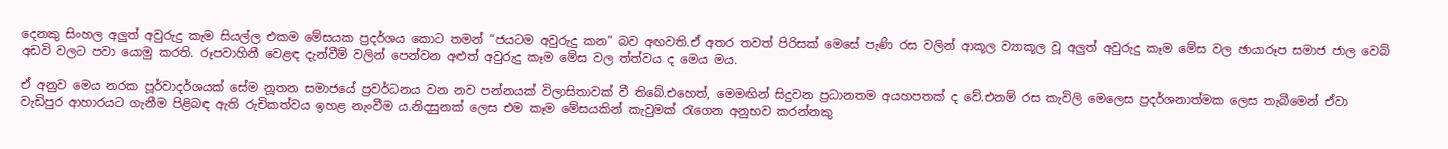දෙනකු සිංහල අලුත් අවුරුදු කැම සියල්ල එකම මේසයක ප්‍රදර්ශය කොට තමන් “ජයටම අවුරුදු කන” බව අඟවති.ඒ අතර තවත් පිරිසක් මෙසේ පැණි රස වලින් ආකූල ව්‍යාකූල වූ අලුත් අවුරුදු කෑම මේස වල ඡායාරූප සමාජ ජාල වෙබ් අඩවි වලට පවා යොමු කරති. රූපවාහිනී වෙළඳ දැන්වීම් වලින් පෙන්වන අළුත් අවුරුදු කෑම මේස වල ත්ත්වය ද මෙය මය.

ඒ අනුව මෙය නරක පූර්වාදර්ශයක් සේම නූතන සමාජයේ ප්‍රවර්ධනය වන නව පන්නයක් විලාසිතාවක් වී තිබේ.එහෙත්, මෙමඟින් සිදුවන ප්‍රධානතම අයහපතක් ද වේ.එනම් රස කැවිලි මෙලෙස ප්‍රදර්ශනාත්මක ලෙස තැබීමෙන් ඒවා වැඩිපුර ආහාරයට ගැනීම පිළිබඳ ඇති රුචිකත්වය ඉහළ නැංවීම ය.නිදසුනක් ලෙස එම කෑම මේසයකින් කැවුමක් රැගෙන අනුභව කරන්නකු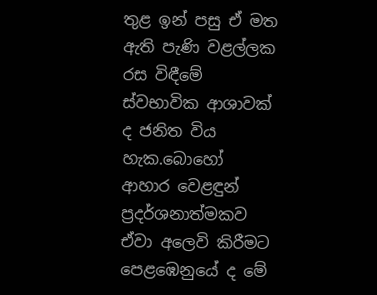තුළ ඉන් පසු ඒ මත ඇති පැණි වළල්ලක රස විඳීමේ ස්වභාවික ආශාවක් ද ජනිත විය හැක.බොහෝ ආහාර වෙළඳුන් ප්‍රදර්ශනාත්මකව ඒවා අලෙවි කිරීමට පෙළඹෙනුයේ ද මේ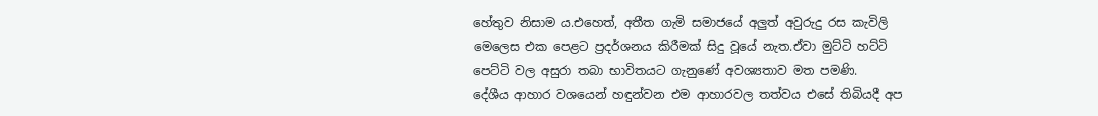හේතුව නිසාම ය.එහෙත්, අතීත ගැමි සමාජයේ අලුත් අවුරුදු රස කැවිලි මෙලෙස එක පෙළට ප්‍රදර්ශනය කිරීමක් සිදු වූයේ නැත.ඒවා මුට්ටි හට්ටි පෙට්ටි වල අසුරා තබා භාවිතයට ගැනුණේ අවශ්‍යතාව මත පමණි.
දේශීය ආහාර වශයෙන් හඳුන්වන එම ආහාරවල තත්වය එසේ තිබියදී අප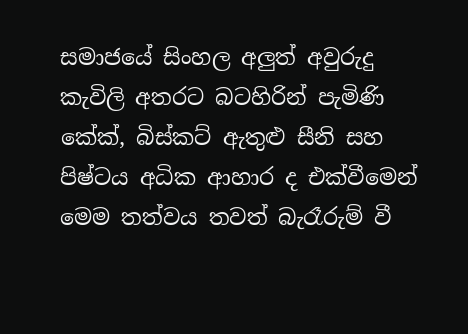සමාජයේ සිංහල අලුත් අවුරුදු කැවිලි අතරට බටහිරින් පැමිණි කේක්, බිස්කට් ඇතුළු සීනි සහ පිෂ්ටය අධික ආහාර ද එක්වීමෙන් මෙම තත්වය තවත් බැරෑරුම් වී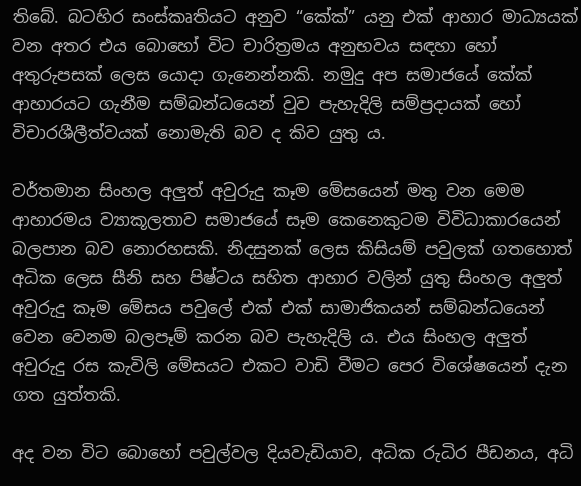තිබේ. බටහිර සංස්කෘතියට අනුව “කේක්” යනු එක් ආහාර මාධ්‍යයක් වන අතර එය බොහෝ විට චාරිත්‍රමය අනුභවය සඳහා හෝ අතුරුපසක් ලෙස යොදා ගැනෙන්නකි. නමුදු අප සමාජයේ කේක් ආහාරයට ගැනීම සම්බන්ධයෙන් වුව පැහැදිලි සම්ප්‍රදායක් හෝ විචාරශීලීත්වයක් නොමැති බව ද කිව යුතු ය.

වර්තමාන සිංහල අලුත් අවුරුදු කෑම මේසයෙන් මතු වන මෙම ආහාරමය ව්‍යාකූලතාව සමාජයේ සෑම කෙනෙකුටම විවිධාකාරයෙන් බලපාන බව නොරහසකි. නිදසුනක් ලෙස කිසියම් පවුලක් ගතහොත් අධික ලෙස සීනි සහ පිෂ්ටය සහිත ආහාර වලින් යුතු සිංහල අලුත් අවුරුදු කෑම මේසය පවුලේ එක් එක් සාමාජිකයන් සම්බන්ධයෙන් වෙන වෙනම බලපෑම් කරන බව පැහැදිලි ය. එය සිංහල අලුත් අවුරුදු රස කැවිලි මේසයට එකට වාඩි වීමට පෙර විශේෂයෙන් දැන ගත යුත්තකි.

අද වන විට බොහෝ පවුල්වල දියවැඩියාව, අධික රුධිර පීඩනය, අධි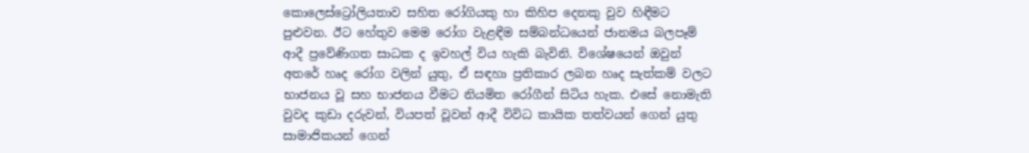කොලෙස්ට්‍රෝලියතාව සහිත රෝගියකු හා කිහිප දෙනකු වුව හිඳීමට පුළුවන. ඊට හේතුව මෙම රෝග වැළඳීම සම්බන්ධයෙන් ජානමය බලපෑම් ආදී ප්‍රවේණිගත සාධක ද ඉවහල් විය හැකි බැවිනි. විශේෂයෙන් ඔවුන් අතරේ හෘද රෝග වලින් යුතු, ඒ සඳහා ප්‍රතිකාර ලබන හෘද සැත්කම් වලට භාජනය වූ සහ භාජනය වීමට නියමිත රෝගීන් සිටිය හැක. එසේ නොමැති වුවද කුඩා දරුවන්, වියපත් වූවන් ආදී විවිධ කායික තත්වයන් ගෙන් යුතු සාමාජිකයන් ගෙන්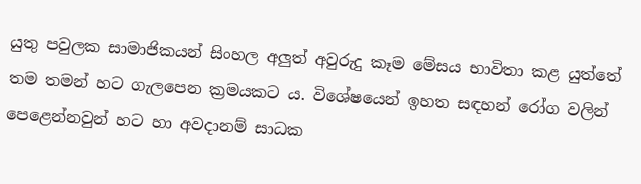යුතු පවුලක සාමාජිකයන් සිංහල අලුත් අවුරුදු කෑම මේසය භාවිතා කළ යුත්තේ තම තමන් හට ගැලපෙන ක්‍රමයකට ය. විශේෂයෙන් ඉහත සඳහන් රෝග වලින් පෙළෙන්නවුන් හට හා අවදානම් සාධක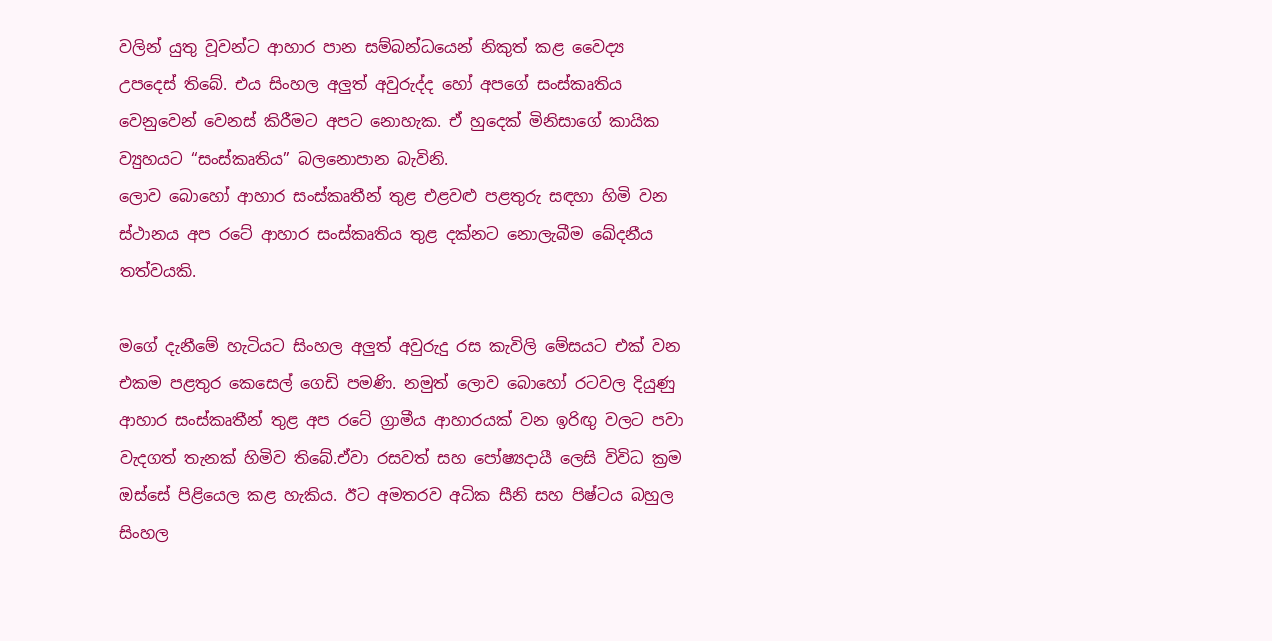වලින් යුතු වූවන්ට ආහාර පාන සම්බන්ධයෙන් නිකුත් කළ වෛද්‍ය උපදෙස් තිබේ. එය සිංහල අලුත් අවුරුද්ද හෝ අපගේ සංස්කෘතිය වෙනුවෙන් වෙනස් කිරීමට අපට නොහැක. ඒ හුදෙක් මිනිසාගේ කායික ව්‍යුහයට “සංස්කෘතිය” බලනොපාන බැවිනි.
ලොව බොහෝ ආහාර සංස්කෘතීන් තුළ එළවළු පළතුරු සඳහා හිමි වන ස්ථානය අප රටේ ආහාර සංස්කෘතිය තුළ දක්නට නොලැබීම ඛේදනීය තත්වයකි.

මගේ දැනීමේ හැටියට සිංහල අලුත් අවුරුදු රස කැවිලි මේසයට එක් වන එකම පළතුර කෙසෙල් ගෙඩි පමණි. නමුත් ලොව බොහෝ රටවල දියුණු ආහාර සංස්කෘතීන් තුළ අප රටේ ග්‍රාමීය ආහාරයක් වන ඉරිඟු වලට පවා වැදගත් තැනක් හිමිව තිබේ.ඒවා රසවත් සහ පෝෂ්‍යදායී ලෙසි විවිධ ක්‍රම ඔස්සේ පිළියෙල කළ හැකිය. ඊට අමතරව අධික සීනි සහ පිෂ්ටය බහුල සිංහල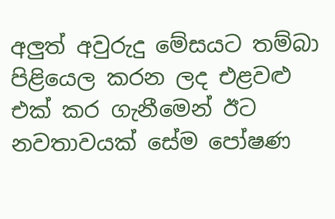අලුත් අවුරුදු මේසයට තම්බා පිළියෙල කරන ලද එළවළු එක් කර ගැනීමෙන් ඊට නවතාවයක් සේම පෝෂණ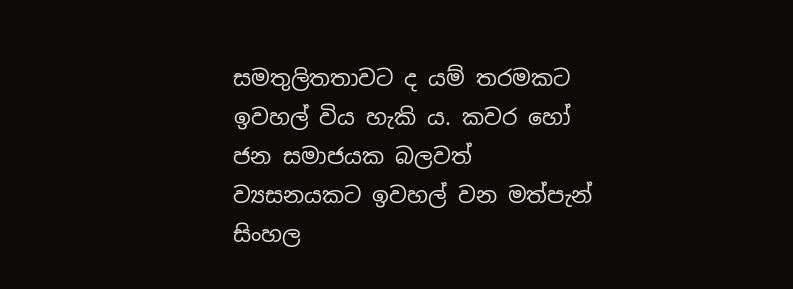සමතුලිතතාවට ද යම් තරමකට ඉවහල් විය හැකි ය. කවර හෝ ජන සමාජයක බලවත් ව්‍යසනයකට ඉවහල් වන මත්පැන් සිංහල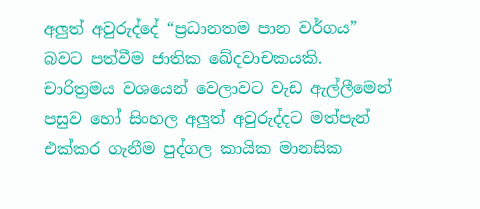අලුත් අවුරුද්දේ “ප්‍රධානතම පාන වර්ගය” බවට පත්වීම ජාතික ඛේදවාචකයකි. චාරිත්‍රමය වශයෙන් වෙලාවට වැඩ ඇල්ලීමෙන් පසුව හෝ සිංහල අලුත් අවුරුද්දට මත්පැන් එක්කර ගැනීම පුද්ගල කායික මානසික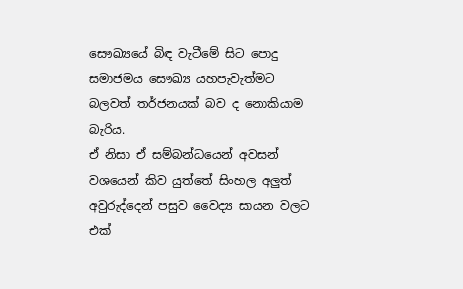සෞඛ්‍යයේ බිඳ වැටීමේ සිට පොදු සමාජමය සෞඛ්‍ය යහපැවැත්මට බලවත් තර්ජනයක් බව ද නොකියාම බැරිය.
ඒ නිසා ඒ සම්බන්ධයෙන් අවසන් වශයෙන් කිව යුත්තේ සිංහල අලුත් අවුරුද්දෙන් පසුව වෛද්‍ය සායන වලට එක්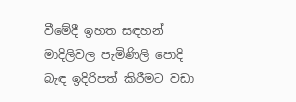වීමේදී ඉහත සඳහන් මාදිලිවල පැමිණිලි පොදි බැඳ ඉදිරිපත් කිරීමට වඩා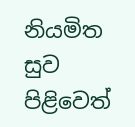නියමිත සුව පිළිවෙත්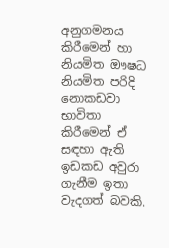අනුගමනය කිරීමෙන් හා නියමිත ඖෂධ නියමිත පරිදි නොකඩවා භාවිතා කිරීමෙන් ඒ සඳහා ඇති ඉඩකඩ අවුරා ගැනීම ඉතා වැදගත් බවකි.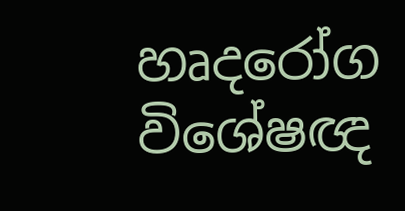හෘදරෝග විශේෂඥ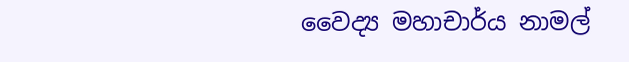වෛද්‍ය මහාචාර්ය නාමල්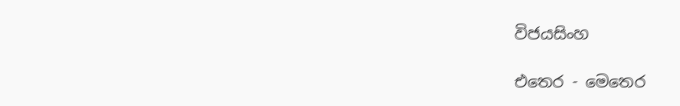විජයසිංහ

එතෙර - මෙතෙර